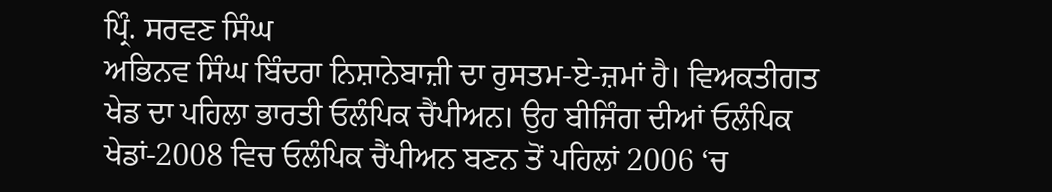ਪ੍ਰਿੰ. ਸਰਵਣ ਸਿੰਘ
ਅਭਿਨਵ ਸਿੰਘ ਬਿੰਦਰਾ ਨਿਸ਼ਾਨੇਬਾਜ਼ੀ ਦਾ ਰੁਸਤਮ-ਏ-ਜ਼ਮਾਂ ਹੈ। ਵਿਅਕਤੀਗਤ ਖੇਡ ਦਾ ਪਹਿਲਾ ਭਾਰਤੀ ਓਲੰਪਿਕ ਚੈਂਪੀਅਨ। ਉਹ ਬੀਜਿੰਗ ਦੀਆਂ ਓਲੰਪਿਕ ਖੇਡਾਂ-2008 ਵਿਚ ਓਲੰਪਿਕ ਚੈਂਪੀਅਨ ਬਣਨ ਤੋਂ ਪਹਿਲਾਂ 2006 ‘ਚ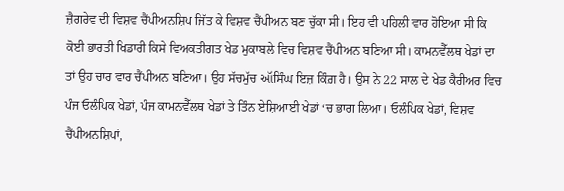ਜ਼ੈਗਰੇਵ ਦੀ ਵਿਸ਼ਵ ਚੈਂਪੀਅਨਸ਼ਿਪ ਜਿੱਤ ਕੇ ਵਿਸ਼ਵ ਚੈਂਪੀਅਨ ਬਣ ਚੁੱਕਾ ਸੀ। ਇਹ ਵੀ ਪਹਿਲੀ ਵਾਰ ਹੋਇਆ ਸੀ ਕਿ ਕੋਈ ਭਾਰਤੀ ਖਿਡਾਰੀ ਕਿਸੇ ਵਿਅਕਤੀਗਤ ਖੇਡ ਮੁਕਾਬਲੇ ਵਿਚ ਵਿਸ਼ਵ ਚੈਂਪੀਅਨ ਬਣਿਆ ਸੀ। ਕਾਮਨਵੈੱਲਥ ਖੇਡਾਂ ਦਾ ਤਾਂ ਉਹ ਚਾਰ ਵਾਰ ਚੈਂਪੀਅਨ ਬਣਿਆ। ਉਹ ਸੱਚਮੁੱਚ ઑਸਿੰਘ ਇਜ਼ ਕਿੰਗ਼ ਹੈ। ਉਸ ਨੇ 22 ਸਾਲ ਦੇ ਖੇਡ ਕੈਰੀਅਰ ਵਿਚ ਪੰਜ ਓਲੰਪਿਕ ਖੇਡਾਂ, ਪੰਜ ਕਾਮਨਵੈੱਲਥ ਖੇਡਾਂ ਤੇ ਤਿੰਨ ਏਸ਼ਿਆਈ ਖੇਡਾਂ ‘ਚ ਭਾਗ ਲਿਆ। ਓਲੰਪਿਕ ਖੇਡਾਂ, ਵਿਸ਼ਵ ਚੈਂਪੀਅਨਸ਼ਿਪਾਂ,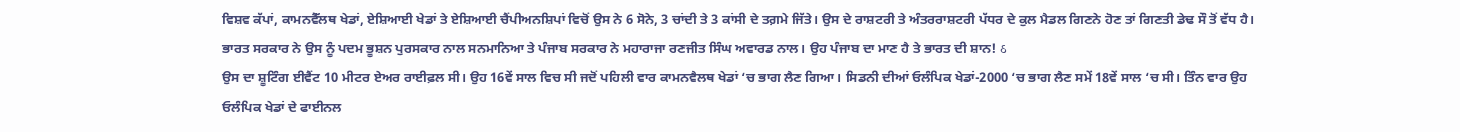ਵਿਸ਼ਵ ਕੱਪਾਂ, ਕਾਮਨਵੈੱਲਥ ਖੇਡਾਂ, ਏਸ਼ਿਆਈ ਖੇਡਾਂ ਤੇ ਏਸ਼ਿਆਈ ਚੈਂਪੀਅਨਸ਼ਿਪਾਂ ਵਿਚੋਂ ਉਸ ਨੇ 6 ਸੋਨੇ, 3 ਚਾਂਦੀ ਤੇ 3 ਕਾਂਸੀ ਦੇ ਤਗ਼ਮੇ ਜਿੱਤੇ। ਉਸ ਦੇ ਰਾਸ਼ਟਰੀ ਤੇ ਅੰਤਰਰਾਸ਼ਟਰੀ ਪੱਧਰ ਦੇ ਕੁਲ ਮੈਡਲ ਗਿਣਨੇ ਹੋਣ ਤਾਂ ਗਿਣਤੀ ਡੇਢ ਸੌ ਤੋਂ ਵੱਧ ਹੈ। ਭਾਰਤ ਸਰਕਾਰ ਨੇ ਉਸ ਨੂੰ ਪਦਮ ਭੂਸ਼ਨ ਪੁਰਸਕਾਰ ਨਾਲ ਸਨਮਾਨਿਆ ਤੇ ਪੰਜਾਬ ਸਰਕਾਰ ਨੇ ਮਹਾਰਾਜਾ ਰਣਜੀਤ ਸਿੰਘ ਅਵਾਰਡ ਨਾਲ। ਉਹ ਪੰਜਾਬ ਦਾ ਮਾਣ ਹੈ ਤੇ ਭਾਰਤ ਦੀ ਸ਼ਾਨ! ઠ
ਉਸ ਦਾ ਸ਼ੂਟਿੰਗ ਈਵੈਂਟ 10 ਮੀਟਰ ਏਅਰ ਰਾਈਫ਼ਲ ਸੀ। ਉਹ 16ਵੇਂ ਸਾਲ ਵਿਚ ਸੀ ਜਦੋਂ ਪਹਿਲੀ ਵਾਰ ਕਾਮਨਵੈਲਥ ਖੇਡਾਂ ‘ਚ ਭਾਗ ਲੈਣ ਗਿਆ। ਸਿਡਨੀ ਦੀਆਂ ਓਲੰਪਿਕ ਖੇਡਾਂ-2000 ‘ਚ ਭਾਗ ਲੈਣ ਸਮੇਂ 18ਵੇਂ ਸਾਲ ‘ਚ ਸੀ। ਤਿੰਨ ਵਾਰ ਉਹ ਓਲੰਪਿਕ ਖੇਡਾਂ ਦੇ ਫਾਈਨਲ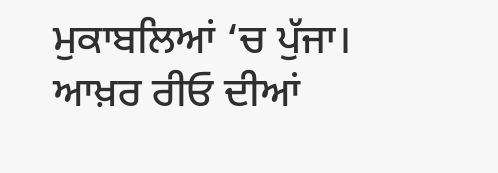ਮੁਕਾਬਲਿਆਂ ‘ਚ ਪੁੱਜਾ। ਆਖ਼ਰ ਰੀਓ ਦੀਆਂ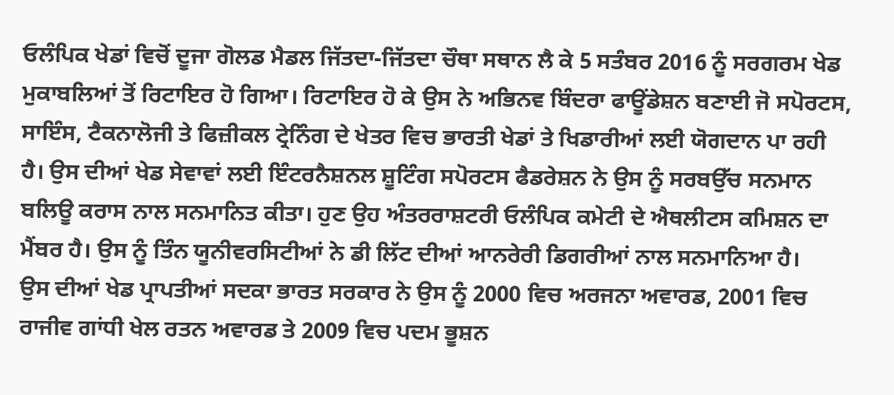ਓਲੰਪਿਕ ਖੇਡਾਂ ਵਿਚੋਂ ਦੂਜਾ ਗੋਲਡ ਮੈਡਲ ਜਿੱਤਦਾ-ਜਿੱਤਦਾ ਚੌਥਾ ਸਥਾਨ ਲੈ ਕੇ 5 ਸਤੰਬਰ 2016 ਨੂੰ ਸਰਗਰਮ ਖੇਡ ਮੁਕਾਬਲਿਆਂ ਤੋਂ ਰਿਟਾਇਰ ਹੋ ਗਿਆ। ਰਿਟਾਇਰ ਹੋ ਕੇ ਉਸ ਨੇ ਅਭਿਨਵ ਬਿੰਦਰਾ ਫਾਊਂਡੇਸ਼ਨ ਬਣਾਈ ਜੋ ਸਪੋਰਟਸ, ਸਾਇੰਸ, ਟੈਕਨਾਲੋਜੀ ਤੇ ਫਿਜ਼ੀਕਲ ਟ੍ਰੇਨਿੰਗ ਦੇ ਖੇਤਰ ਵਿਚ ਭਾਰਤੀ ਖੇਡਾਂ ਤੇ ਖਿਡਾਰੀਆਂ ਲਈ ਯੋਗਦਾਨ ਪਾ ਰਹੀ ਹੈ। ਉਸ ਦੀਆਂ ਖੇਡ ਸੇਵਾਵਾਂ ਲਈ ਇੰਟਰਨੈਸ਼ਨਲ ਸ਼ੂਟਿੰਗ ਸਪੋਰਟਸ ਫੈਡਰੇਸ਼ਨ ਨੇ ਉਸ ਨੂੰ ਸਰਬਉੱਚ ਸਨਮਾਨ ਬਲਿਊ ਕਰਾਸ ਨਾਲ ਸਨਮਾਨਿਤ ਕੀਤਾ। ਹੁਣ ਉਹ ਅੰਤਰਰਾਸ਼ਟਰੀ ਓਲੰਪਿਕ ਕਮੇਟੀ ਦੇ ਐਥਲੀਟਸ ਕਮਿਸ਼ਨ ਦਾ ਮੈਂਬਰ ਹੈ। ਉਸ ਨੂੰ ਤਿੰਨ ਯੂਨੀਵਰਸਿਟੀਆਂ ਨੇ ਡੀ ਲਿੱਟ ਦੀਆਂ ਆਨਰੇਰੀ ਡਿਗਰੀਆਂ ਨਾਲ ਸਨਮਾਨਿਆ ਹੈ।
ਉਸ ਦੀਆਂ ਖੇਡ ਪ੍ਰਾਪਤੀਆਂ ਸਦਕਾ ਭਾਰਤ ਸਰਕਾਰ ਨੇ ਉਸ ਨੂੰ 2000 ਵਿਚ ਅਰਜਨਾ ਅਵਾਰਡ, 2001 ਵਿਚ ਰਾਜੀਵ ਗਾਂਧੀ ਖੇਲ ਰਤਨ ਅਵਾਰਡ ਤੇ 2009 ਵਿਚ ਪਦਮ ਭੂਸ਼ਨ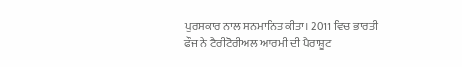ਪੁਰਸਕਾਰ ਨਾਲ ਸਨਮਾਨਿਤ ਕੀਤਾ। 2011 ਵਿਚ ਭਾਰਤੀ ਫੌਜ ਨੇ ਟੈਰੀਟੋਰੀਅਲ ਆਰਮੀ ਦੀ ਪੈਰਾਸ਼ੂਟ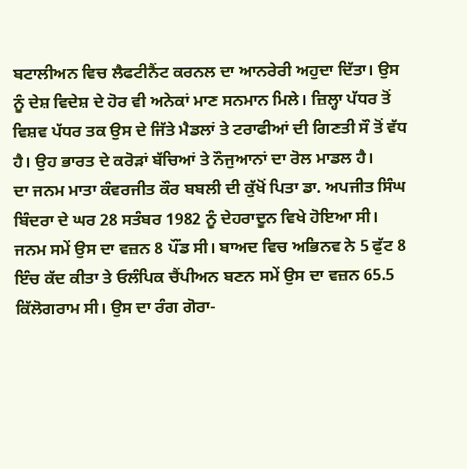ਬਟਾਲੀਅਨ ਵਿਚ ਲੈਫਟੀਨੈਂਟ ਕਰਨਲ ਦਾ ਆਨਰੇਰੀ ਅਹੁਦਾ ਦਿੱਤਾ। ਉਸ ਨੂੰ ਦੇਸ਼ ਵਿਦੇਸ਼ ਦੇ ਹੋਰ ਵੀ ਅਨੇਕਾਂ ਮਾਣ ਸਨਮਾਨ ਮਿਲੇ। ਜ਼ਿਲ੍ਹਾ ਪੱਧਰ ਤੋਂ ਵਿਸ਼ਵ ਪੱਧਰ ਤਕ ਉਸ ਦੇ ਜਿੱਤੇ ਮੈਡਲਾਂ ਤੇ ਟਰਾਫੀਆਂ ਦੀ ਗਿਣਤੀ ਸੌ ਤੋਂ ਵੱਧ ਹੈ। ਉਹ ਭਾਰਤ ਦੇ ਕਰੋੜਾਂ ਬੱਚਿਆਂ ਤੇ ਨੌਜੁਆਨਾਂ ਦਾ ਰੋਲ ਮਾਡਲ ਹੈ।
ਦਾ ਜਨਮ ਮਾਤਾ ਕੰਵਰਜੀਤ ਕੌਰ ਬਬਲੀ ਦੀ ਕੁੱਖੋਂ ਪਿਤਾ ਡਾ. ਅਪਜੀਤ ਸਿੰਘ ਬਿੰਦਰਾ ਦੇ ਘਰ 28 ਸਤੰਬਰ 1982 ਨੂੰ ਦੇਹਰਾਦੂਨ ਵਿਖੇ ਹੋਇਆ ਸੀ। ਜਨਮ ਸਮੇਂ ਉਸ ਦਾ ਵਜ਼ਨ 8 ਪੌਂਡ ਸੀ। ਬਾਅਦ ਵਿਚ ਅਭਿਨਵ ਨੇ 5 ਫੁੱਟ 8 ਇੰਚ ਕੱਦ ਕੀਤਾ ਤੇ ਓਲੰਪਿਕ ਚੈਂਪੀਅਨ ਬਣਨ ਸਮੇਂ ਉਸ ਦਾ ਵਜ਼ਨ 65.5 ਕਿੱਲੋਗਰਾਮ ਸੀ। ਉਸ ਦਾ ਰੰਗ ਗੋਰਾ-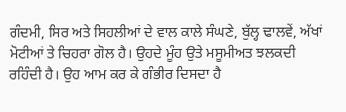ਗੰਦਮੀ, ਸਿਰ ਅਤੇ ਸਿਹਲੀਆਂ ਦੇ ਵਾਲ ਕਾਲੇ ਸੰਘਣੇ, ਬੁੱਲ੍ਹ ਢਾਲਵੇਂ, ਅੱਖਾਂ ਮੋਟੀਆਂ ਤੇ ਚਿਹਰਾ ਗੋਲ ਹੈ। ਉਹਦੇ ਮੂੰਹ ਉਤੇ ਮਸੂਮੀਅਤ ਝਲਕਦੀ ਰਹਿੰਦੀ ਹੈ। ਉਹ ਆਮ ਕਰ ਕੇ ਗੰਭੀਰ ਦਿਸਦਾ ਹੈ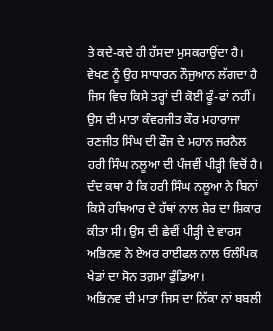ਤੇ ਕਦੇ-ਕਦੇ ਹੀ ਹੱਸਦਾ ਮੁਸਕਰਾਉਂਦਾ ਹੈ। ਵੇਖਣ ਨੂੰ ਉਹ ਸਾਧਾਰਨ ਨੌਜੁਆਨ ਲੱਗਦਾ ਹੈ ਜਿਸ ਵਿਚ ਕਿਸੇ ਤਰ੍ਹਾਂ ਦੀ ਕੋਈ ਫੂੰ-ਫਾਂ ਨਹੀਂ।
ਉਸ ਦੀ ਮਾਤਾ ਕੰਵਰਜੀਤ ਕੌਰ ਮਹਾਰਾਜਾ ਰਣਜੀਤ ਸਿੰਘ ਦੀ ਫੌਜ ਦੇ ਮਹਾਨ ਜਰਨੈਲ ਹਰੀ ਸਿੰਘ ਨਲੂਆ ਦੀ ਪੰਜਵੀਂ ਪੀੜ੍ਹੀ ਵਿਚੋਂ ਹੈ। ਦੰਦ ਕਥਾ ਹੈ ਕਿ ਹਰੀ ਸਿੰਘ ਨਲੂਆ ਨੇ ਬਿਨਾਂ ਕਿਸੇ ਹਥਿਆਰ ਦੇ ਹੱਥਾਂ ਨਾਲ ਸ਼ੇਰ ਦਾ ਸ਼ਿਕਾਰ ਕੀਤਾ ਸੀ। ਉਸ ਦੀ ਛੇਵੀਂ ਪੀੜ੍ਹੀ ਦੇ ਵਾਰਸ ਅਭਿਨਵ ਨੇ ਏਅਰ ਰਾਈਫਲ ਨਾਲ ਓਲੰਪਿਕ ਖੇਡਾਂ ਦਾ ਸੋਨ ਤਗ਼ਮਾ ਫੁੰਡਿਆ।
ਅਭਿਨਵ ਦੀ ਮਾਤਾ ਜਿਸ ਦਾ ਨਿੱਕਾ ਨਾਂ ਬਬਲੀ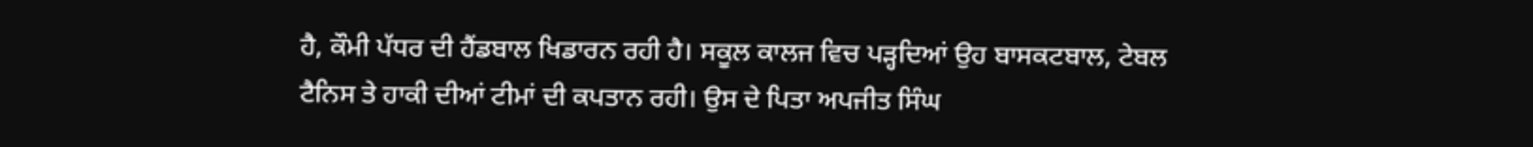ਹੈ, ਕੌਮੀ ਪੱਧਰ ਦੀ ਹੈਂਡਬਾਲ ਖਿਡਾਰਨ ਰਹੀ ਹੈ। ਸਕੂਲ ਕਾਲਜ ਵਿਚ ਪੜ੍ਹਦਿਆਂ ਉਹ ਬਾਸਕਟਬਾਲ, ਟੇਬਲ ਟੈਨਿਸ ਤੇ ਹਾਕੀ ਦੀਆਂ ਟੀਮਾਂ ਦੀ ਕਪਤਾਨ ਰਹੀ। ਉਸ ਦੇ ਪਿਤਾ ਅਪਜੀਤ ਸਿੰਘ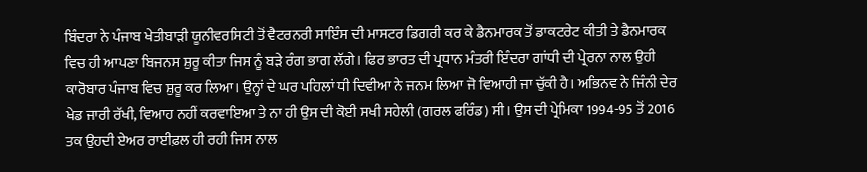ਬਿੰਦਰਾ ਨੇ ਪੰਜਾਬ ਖੇਤੀਬਾੜੀ ਯੂਨੀਵਰਸਿਟੀ ਤੋਂ ਵੈਟਰਨਰੀ ਸਾਇੰਸ ਦੀ ਮਾਸਟਰ ਡਿਗਰੀ ਕਰ ਕੇ ਡੈਨਮਾਰਕ ਤੋਂ ਡਾਕਟਰੇਟ ਕੀਤੀ ਤੇ ਡੈਨਮਾਰਕ ਵਿਚ ਹੀ ਆਪਣਾ ਬਿਜਨਸ ਸ਼ੁਰੂ ਕੀਤਾ ਜਿਸ ਨੂੰ ਬੜੇ ਰੰਗ ਭਾਗ ਲੱਗੇ। ਫਿਰ ਭਾਰਤ ਦੀ ਪ੍ਰਧਾਨ ਮੰਤਰੀ ਇੰਦਰਾ ਗਾਂਧੀ ਦੀ ਪ੍ਰੇਰਨਾ ਨਾਲ ਉਹੀ ਕਾਰੋਬਾਰ ਪੰਜਾਬ ਵਿਚ ਸ਼ੁਰੂ ਕਰ ਲਿਆ। ਉਨ੍ਹਾਂ ਦੇ ਘਰ ਪਹਿਲਾਂ ਧੀ ਦਿਵੀਆ ਨੇ ਜਨਮ ਲਿਆ ਜੋ ਵਿਆਹੀ ਜਾ ਚੁੱਕੀ ਹੈ। ਅਭਿਨਵ ਨੇ ਜਿੰਨੀ ਦੇਰ ਖੇਡ ਜਾਰੀ ਰੱਖੀ, ਵਿਆਹ ਨਹੀਂ ਕਰਵਾਇਆ ਤੇ ਨਾ ਹੀ ਉਸ ਦੀ ਕੋਈ ਸਖੀ ਸਹੇਲੀ (ਗਰਲ ਫਰਿੰਡ) ਸੀ। ਉਸ ਦੀ ਪ੍ਰੇਮਿਕਾ 1994-95 ਤੋਂ 2016 ਤਕ ਉਹਦੀ ਏਅਰ ਰਾਈਫ਼ਲ ਹੀ ਰਹੀ ਜਿਸ ਨਾਲ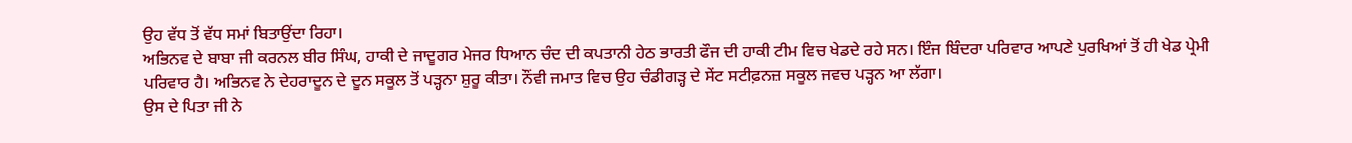ਉਹ ਵੱਧ ਤੋਂ ਵੱਧ ਸਮਾਂ ਬਿਤਾਉਂਦਾ ਰਿਹਾ।
ਅਭਿਨਵ ਦੇ ਬਾਬਾ ਜੀ ਕਰਨਲ ਬੀਰ ਸਿੰਘ, ਹਾਕੀ ਦੇ ਜਾਦੂਗਰ ਮੇਜਰ ਧਿਆਨ ਚੰਦ ਦੀ ਕਪਤਾਨੀ ਹੇਠ ਭਾਰਤੀ ਫੌਜ ਦੀ ਹਾਕੀ ਟੀਮ ਵਿਚ ਖੇਡਦੇ ਰਹੇ ਸਨ। ਇੰਜ ਬਿੰਦਰਾ ਪਰਿਵਾਰ ਆਪਣੇ ਪੁਰਖਿਆਂ ਤੋਂ ਹੀ ਖੇਡ ਪ੍ਰੇਮੀ ਪਰਿਵਾਰ ਹੈ। ਅਭਿਨਵ ਨੇ ਦੇਹਰਾਦੂਨ ਦੇ ਦੂਨ ਸਕੂਲ ਤੋਂ ਪੜ੍ਹਨਾ ਸ਼ੁਰੂ ਕੀਤਾ। ਨੌਂਵੀ ਜਮਾਤ ਵਿਚ ਉਹ ਚੰਡੀਗੜ੍ਹ ਦੇ ਸੇਂਟ ਸਟੀਫ਼ਨਜ਼ ਸਕੂਲ ਜਵਚ ਪੜ੍ਹਨ ਆ ਲੱਗਾ।
ਉਸ ਦੇ ਪਿਤਾ ਜੀ ਨੇ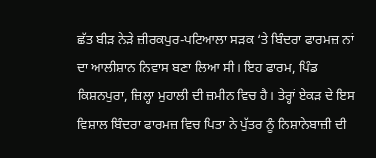ਛੱਤ ਬੀੜ ਨੇੜੇ ਜ਼ੀਰਕਪੁਰ-ਪਟਿਆਲਾ ਸੜਕ ‘ਤੇ ਬਿੰਦਰਾ ਫਾਰਮਜ਼ ਨਾਂ ਦਾ ਆਲੀਸ਼ਾਨ ਨਿਵਾਸ ਬਣਾ ਲਿਆ ਸੀ। ਇਹ ਫਾਰਮ, ਪਿੰਡ ਕਿਸ਼ਨਪੁਰਾ, ਜ਼ਿਲ੍ਹਾ ਮੁਹਾਲੀ ਦੀ ਜ਼ਮੀਨ ਵਿਚ ਹੈ। ਤੇਰ੍ਹਾਂ ਏਕੜ ਦੇ ਇਸ ਵਿਸ਼ਾਲ ਬਿੰਦਰਾ ਫਾਰਮਜ਼ ਵਿਚ ਪਿਤਾ ਨੇ ਪੁੱਤਰ ਨੂੰ ਨਿਸ਼ਾਨੇਬਾਜ਼ੀ ਦੀ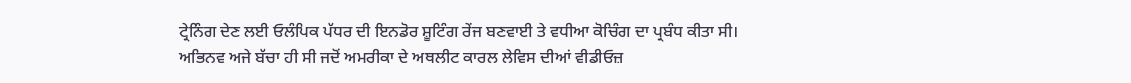ਟ੍ਰੇਨਿੰਗ ਦੇਣ ਲਈ ਓਲੰਪਿਕ ਪੱਧਰ ਦੀ ਇਨਡੋਰ ਸ਼ੂਟਿੰਗ ਰੇਂਜ ਬਣਵਾਈ ਤੇ ਵਧੀਆ ਕੋਚਿੰਗ ਦਾ ਪ੍ਰਬੰਧ ਕੀਤਾ ਸੀ।
ਅਭਿਨਵ ਅਜੇ ਬੱਚਾ ਹੀ ਸੀ ਜਦੋਂ ਅਮਰੀਕਾ ਦੇ ਅਥਲੀਟ ਕਾਰਲ ਲੇਵਿਸ ਦੀਆਂ ਵੀਡੀਓਜ਼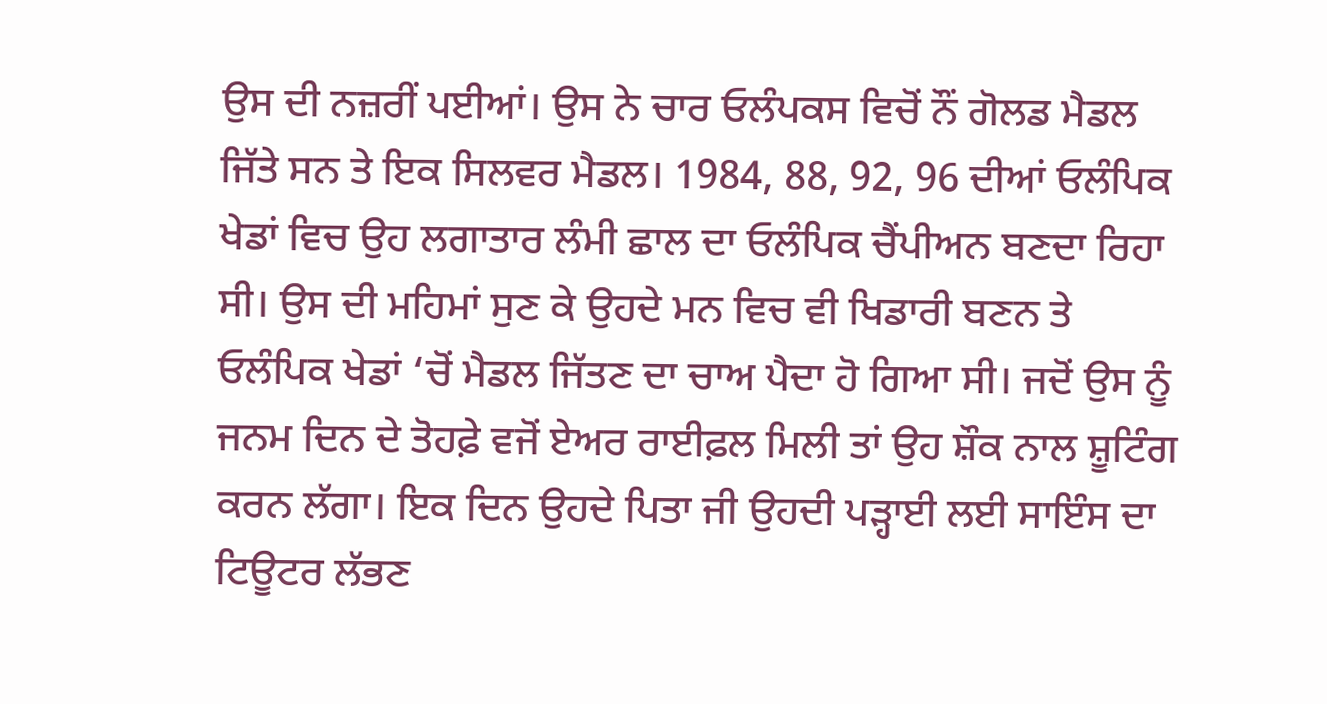ਉਸ ਦੀ ਨਜ਼ਰੀਂ ਪਈਆਂ। ਉਸ ਨੇ ਚਾਰ ਓਲੰਪਕਸ ਵਿਚੋਂ ਨੌਂ ਗੋਲਡ ਮੈਡਲ ਜਿੱਤੇ ਸਨ ਤੇ ਇਕ ਸਿਲਵਰ ਮੈਡਲ। 1984, 88, 92, 96 ਦੀਆਂ ਓਲੰਪਿਕ ਖੇਡਾਂ ਵਿਚ ਉਹ ਲਗਾਤਾਰ ਲੰਮੀ ਛਾਲ ਦਾ ਓਲੰਪਿਕ ਚੈਂਪੀਅਨ ਬਣਦਾ ਰਿਹਾ ਸੀ। ਉਸ ਦੀ ਮਹਿਮਾਂ ਸੁਣ ਕੇ ਉਹਦੇ ਮਨ ਵਿਚ ਵੀ ਖਿਡਾਰੀ ਬਣਨ ਤੇ ਓਲੰਪਿਕ ਖੇਡਾਂ ‘ਚੋਂ ਮੈਡਲ ਜਿੱਤਣ ਦਾ ਚਾਅ ਪੈਦਾ ਹੋ ਗਿਆ ਸੀ। ਜਦੋਂ ਉਸ ਨੂੰ ਜਨਮ ਦਿਨ ਦੇ ਤੋਹਫ਼ੇ ਵਜੋਂ ਏਅਰ ਰਾਈਫ਼ਲ ਮਿਲੀ ਤਾਂ ਉਹ ਸ਼ੌਕ ਨਾਲ ਸ਼ੂਟਿੰਗ ਕਰਨ ਲੱਗਾ। ਇਕ ਦਿਨ ਉਹਦੇ ਪਿਤਾ ਜੀ ਉਹਦੀ ਪੜ੍ਹਾਈ ਲਈ ਸਾਇੰਸ ਦਾ ਟਿਊਟਰ ਲੱਭਣ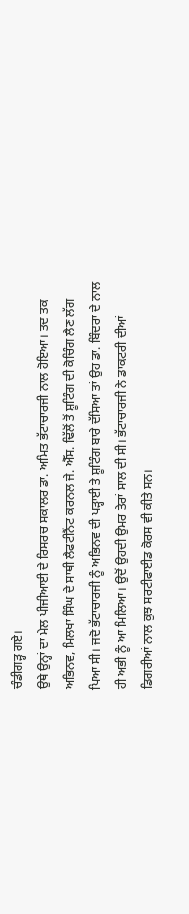ਚੰਡੀਗੜ੍ਹ ਗਏ।
ਉਥੇ ਉਨ੍ਹਾਂ ਦਾ ਮੇਲ ਪੀਜੀਆਈ ਦੇ ਰਿਸਰਚ ਸਕਾਲਰ ਡਾ. ਅਮਿਤ ਭੱਟਾਚਾਰਜੀ ਨਾਲ ਹੋਇਆ। ਤਦ ਤਕ ਅਭਿਨਵ, ਮਿਲਖਾ ਸਿੰਘ ਦੇ ਸਾਥੀ ਲੈਫਟੀਨੈਂਟ ਕਰਨਲ ਜੇ. ਐੱਸ. ਢਿੱਲੋਂ ਤੋਂ ਸ਼ੂਟਿੰਗ ਦੀ ਕੋਚਿੰਗ ਲੈਣ ਲੱਗ ਪਿਆ ਸੀ। ਜਦੋ ਭੱਟਾਚਾਰਜੀ ਨੂੰ ਅਭਿਨਵ ਦੀ ਪੜ੍ਹਾਈ ਤੇ ਸ਼ੂਟਿੰਗ ਬਾਰੇ ਦੱਸਿਆ ਤਾਂ ਉਹ ਡਾ. ਬਿੰਦਰਾ ਦੇ ਨਾਲ ਹੀ ਅਭੀ ਨੂੰ ਆ ਮਿਲਿਆ। ਉਦੋਂ ਉਹਦੀ ਉਮਰ ਤੇਰਾਂ ਸਾਲ ਦੀ ਸੀ। ਭੱਟਾਚਾਰਜੀ ਨੇ ਡਾਕਟਰੀ ਦੀਆਂ ਡਿਗਰੀਆਂ ਨਾਲ ਕੁਝ ਸਰਟੀਫਾਈਡ ਕੋਰਸ ਵੀ ਕੀਤੇ ਸਨ।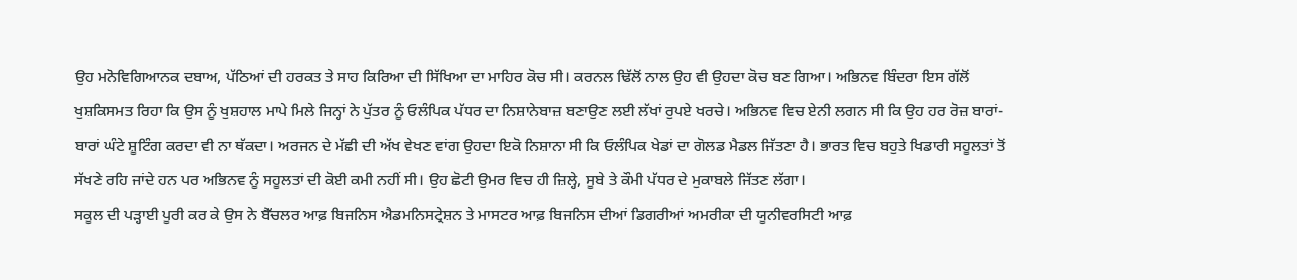ਉਹ ਮਨੋਵਿਗਿਆਨਕ ਦਬਾਅ, ਪੱਠਿਆਂ ਦੀ ਹਰਕਤ ਤੇ ਸਾਹ ਕਿਰਿਆ ਦੀ ਸਿੱਖਿਆ ਦਾ ਮਾਹਿਰ ਕੋਚ ਸੀ। ਕਰਨਲ ਢਿੱਲੋਂ ਨਾਲ ਉਹ ਵੀ ਉਹਦਾ ਕੋਚ ਬਣ ਗਿਆ। ਅਭਿਨਵ ਬਿੰਦਰਾ ਇਸ ਗੱਲੋਂ ਖੁਸ਼ਕਿਸਮਤ ਰਿਹਾ ਕਿ ਉਸ ਨੂੰ ਖੁਸ਼ਹਾਲ ਮਾਪੇ ਮਿਲੇ ਜਿਨ੍ਹਾਂ ਨੇ ਪੁੱਤਰ ਨੂੰ ਓਲੰਪਿਕ ਪੱਧਰ ਦਾ ਨਿਸ਼ਾਨੇਬਾਜ਼ ਬਣਾਉਣ ਲਈ ਲੱਖਾਂ ਰੁਪਏ ਖਰਚੇ। ਅਭਿਨਵ ਵਿਚ ਏਨੀ ਲਗਨ ਸੀ ਕਿ ਉਹ ਹਰ ਰੋਜ਼ ਬਾਰਾਂ-ਬਾਰਾਂ ਘੰਟੇ ਸ਼ੂਟਿੰਗ ਕਰਦਾ ਵੀ ਨਾ ਥੱਕਦਾ। ਅਰਜਨ ਦੇ ਮੱਛੀ ਦੀ ਅੱਖ ਵੇਖਣ ਵਾਂਗ ਉਹਦਾ ਇਕੋ ਨਿਸ਼ਾਨਾ ਸੀ ਕਿ ਓਲੰਪਿਕ ਖੇਡਾਂ ਦਾ ਗੋਲਡ ਮੈਡਲ ਜਿੱਤਣਾ ਹੈ। ਭਾਰਤ ਵਿਚ ਬਹੁਤੇ ਖਿਡਾਰੀ ਸਹੂਲਤਾਂ ਤੋਂ ਸੱਖਣੇ ਰਹਿ ਜਾਂਦੇ ਹਨ ਪਰ ਅਭਿਨਵ ਨੂੰ ਸਹੂਲਤਾਂ ਦੀ ਕੋਈ ਕਮੀ ਨਹੀਂ ਸੀ। ਉਹ ਛੋਟੀ ਉਮਰ ਵਿਚ ਹੀ ਜ਼ਿਲ੍ਹੇ, ਸੂਬੇ ਤੇ ਕੌਮੀ ਪੱਧਰ ਦੇ ਮੁਕਾਬਲੇ ਜਿੱਤਣ ਲੱਗਾ।
ਸਕੂਲ ਦੀ ਪੜ੍ਹਾਈ ਪੂਰੀ ਕਰ ਕੇ ਉਸ ਨੇ ਬੈੱਚਲਰ ਆਫ਼ ਬਿਜਨਿਸ ਐਡਮਨਿਸਟ੍ਰੇਸ਼ਨ ਤੇ ਮਾਸਟਰ ਆਫ਼ ਬਿਜਨਿਸ ਦੀਆਂ ਡਿਗਰੀਆਂ ਅਮਰੀਕਾ ਦੀ ਯੂਨੀਵਰਸਿਟੀ ਆਫ਼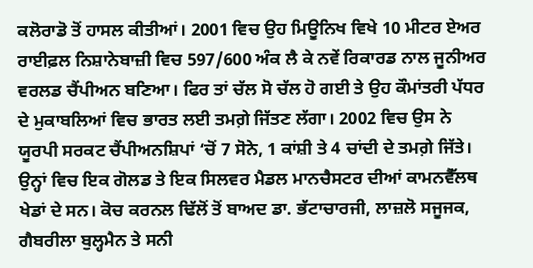ਕਲੋਰਾਡੋ ਤੋਂ ਹਾਸਲ ਕੀਤੀਆਂ। 2001 ਵਿਚ ਉਹ ਮਿਊਨਿਖ ਵਿਖੇ 10 ਮੀਟਰ ਏਅਰ ਰਾਈਫ਼ਲ ਨਿਸ਼ਾਨੇਬਾਜ਼ੀ ਵਿਚ 597/600 ਅੰਕ ਲੈ ਕੇ ਨਵੇਂ ਰਿਕਾਰਡ ਨਾਲ ਜੂਨੀਅਰ ਵਰਲਡ ਚੈਂਪੀਅਨ ਬਣਿਆ। ਫਿਰ ਤਾਂ ਚੱਲ ਸੋ ਚੱਲ ਹੋ ਗਈ ਤੇ ਉਹ ਕੌਮਾਂਤਰੀ ਪੱਧਰ ਦੇ ਮੁਕਾਬਲਿਆਂ ਵਿਚ ਭਾਰਤ ਲਈ ਤਮਗ਼ੇ ਜਿੱਤਣ ਲੱਗਾ। 2002 ਵਿਚ ਉਸ ਨੇ ਯੂਰਪੀ ਸਰਕਟ ਚੈਂਪੀਅਨਸ਼ਿਪਾਂ ‘ਚੋਂ 7 ਸੋਨੇ, 1 ਕਾਂਸ਼ੀ ਤੇ 4 ਚਾਂਦੀ ਦੇ ਤਮਗ਼ੇ ਜਿੱਤੇ। ਉਨ੍ਹਾਂ ਵਿਚ ਇਕ ਗੋਲਡ ਤੇ ਇਕ ਸਿਲਵਰ ਮੈਡਲ ਮਾਨਚੈਸਟਰ ਦੀਆਂ ਕਾਮਨਵੈੱਲਥ ਖੇਡਾਂ ਦੇ ਸਨ। ਕੋਚ ਕਰਨਲ ਢਿੱਲੋਂ ਤੋਂ ਬਾਅਦ ਡਾ. ਭੱਟਾਚਾਰਜੀ, ਲਾਜ਼ਲੋ ਸਜੂਜਕ, ਗੈਬਰੀਲਾ ਬੁਲ੍ਹਮੈਨ ਤੇ ਸਨੀ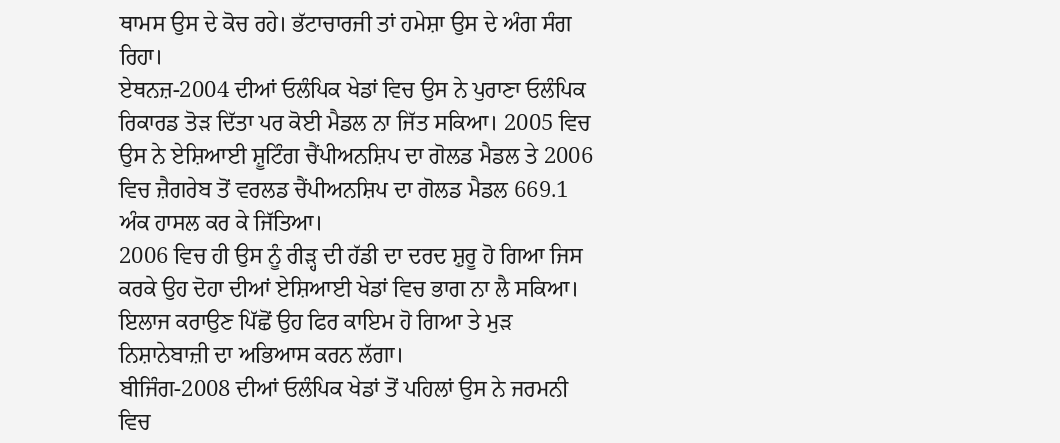ਥਾਮਸ ਉਸ ਦੇ ਕੋਚ ਰਹੇ। ਭੱਟਾਚਾਰਜੀ ਤਾਂ ਹਮੇਸ਼ਾ ਉਸ ਦੇ ਅੰਗ ਸੰਗ ਰਿਹਾ।
ਏਥਨਜ਼-2004 ਦੀਆਂ ਓਲੰਪਿਕ ਖੇਡਾਂ ਵਿਚ ਉਸ ਨੇ ਪੁਰਾਣਾ ਓਲੰਪਿਕ ਰਿਕਾਰਡ ਤੋੜ ਦਿੱਤਾ ਪਰ ਕੋਈ ਮੈਡਲ ਨਾ ਜਿੱਤ ਸਕਿਆ। 2005 ਵਿਚ ਉਸ ਨੇ ਏਸ਼ਿਆਈ ਸ਼ੂਟਿੰਗ ਚੈਂਪੀਅਨਸ਼ਿਪ ਦਾ ਗੋਲਡ ਮੈਡਲ ਤੇ 2006 ਵਿਚ ਜ਼ੈਗਰੇਬ ਤੋਂ ਵਰਲਡ ਚੈਂਪੀਅਨਸ਼ਿਪ ਦਾ ਗੋਲਡ ਮੈਡਲ 669.1 ਅੰਕ ਹਾਸਲ ਕਰ ਕੇ ਜਿੱਤਿਆ।
2006 ਵਿਚ ਹੀ ਉਸ ਨੂੰ ਰੀੜ੍ਹ ਦੀ ਹੱਡੀ ਦਾ ਦਰਦ ਸ਼ੁਰੂ ਹੋ ਗਿਆ ਜਿਸ ਕਰਕੇ ਉਹ ਦੋਹਾ ਦੀਆਂ ਏਸ਼ਿਆਈ ਖੇਡਾਂ ਵਿਚ ਭਾਗ ਨਾ ਲੈ ਸਕਿਆ। ਇਲਾਜ ਕਰਾਉਣ ਪਿੱਛੋਂ ਉਹ ਫਿਰ ਕਾਇਮ ਹੋ ਗਿਆ ਤੇ ਮੁੜ ਨਿਸ਼ਾਨੇਬਾਜ਼ੀ ਦਾ ਅਭਿਆਸ ਕਰਨ ਲੱਗਾ।
ਬੀਜਿੰਗ-2008 ਦੀਆਂ ਓਲੰਪਿਕ ਖੇਡਾਂ ਤੋਂ ਪਹਿਲਾਂ ਉਸ ਨੇ ਜਰਮਨੀ ਵਿਚ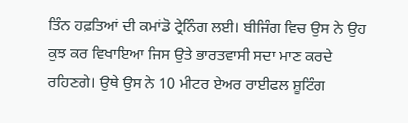ਤਿੰਨ ਹਫ਼ਤਿਆਂ ਦੀ ਕਮਾਂਡੋ ਟ੍ਰੇਨਿੰਗ ਲਈ। ਬੀਜਿੰਗ ਵਿਚ ਉਸ ਨੇ ਉਹ ਕੁਝ ਕਰ ਵਿਖਾਇਆ ਜਿਸ ਉਤੇ ਭਾਰਤਵਾਸੀ ਸਦਾ ਮਾਣ ਕਰਦੇ ਰਹਿਣਗੇ। ਉਥੇ ਉਸ ਨੇ 10 ਮੀਟਰ ਏਅਰ ਰਾਈਫਲ ਸ਼ੂਟਿੰਗ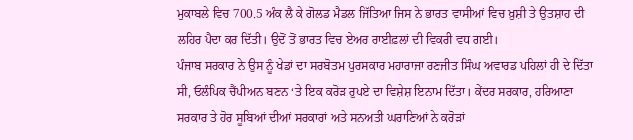ਮੁਕਾਬਲੇ ਵਿਚ 700.5 ਅੰਕ ਲੈ ਕੇ ਗੋਲਡ ਮੈਡਲ ਜਿੱਤਿਆ ਜਿਸ ਨੇ ਭਾਰਤ ਵਾਸੀਆਂ ਵਿਚ ਖ਼ੁਸ਼ੀ ਤੇ ਉਤਸ਼ਾਹ ਦੀ ਲਹਿਰ ਪੈਦਾ ਕਰ ਦਿੱਤੀ। ਉਦੋਂ ਤੋਂ ਭਾਰਤ ਵਿਚ ਏਅਰ ਰਾਈਫ਼ਲਾਂ ਦੀ ਵਿਕਰੀ ਵਧ ਗਈ।
ਪੰਜਾਬ ਸਰਕਾਰ ਨੇ ਉਸ ਨੂੰ ਖੇਡਾਂ ਦਾ ਸਰਬੋਤਮ ਪੁਰਸਕਾਰ ਮਹਾਰਾਜਾ ਰਣਜੀਤ ਸਿੰਘ ਅਵਾਰਡ ਪਹਿਲਾਂ ਹੀ ਦੇ ਦਿੱਤਾ ਸੀ, ਓਲੰਪਿਕ ਚੈਂਪੀਅਨ ਬਣਨ ‘ਤੇ ਇਕ ਕਰੋੜ ਰੁਪਏ ਦਾ ਵਿਸ਼ੇਸ਼ ਇਨਾਮ ਦਿੱਤਾ। ਕੇਂਦਰ ਸਰਕਾਰ, ਹਰਿਆਣਾ ਸਰਕਾਰ ਤੇ ਹੋਰ ਸੂਬਿਆਂ ਦੀਆਂ ਸਰਕਾਰਾਂ ਅਤੇ ਸਨਅਤੀ ਘਰਾਣਿਆਂ ਨੇ ਕਰੋੜਾਂ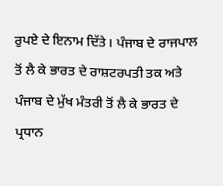ਰੁਪਏ ਦੇ ਇਨਾਮ ਦਿੱਤੇ। ਪੰਜਾਬ ਦੇ ਰਾਜਪਾਲ ਤੋਂ ਲੈ ਕੇ ਭਾਰਤ ਦੇ ਰਾਸ਼ਟਰਪਤੀ ਤਕ ਅਤੇ ਪੰਜਾਬ ਦੇ ਮੁੱਖ ਮੰਤਰੀ ਤੋਂ ਲੈ ਕੇ ਭਾਰਤ ਦੇ ਪ੍ਰਧਾਨ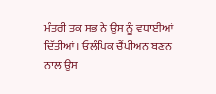ਮੰਤਰੀ ਤਕ ਸਭ ਨੇ ਉਸ ਨੂੰ ਵਧਾਈਆਂ ਦਿੱਤੀਆਂ। ਓਲੰਪਿਕ ਚੈਂਪੀਅਨ ਬਣਨ ਨਾਲ ਉਸ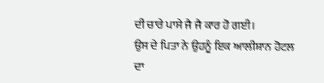ਦੀ ਚਾਰੇ ਪਾਸੇ ਜੈ ਜੈ ਕਾਰ ਹੋ ਗਈ।
ਉਸ ਦੇ ਪਿਤਾ ਨੇ ਉਹਨੂੰ ਇਕ ਆਲੀਸ਼ਾਨ ਹੋਟਲ ਦਾ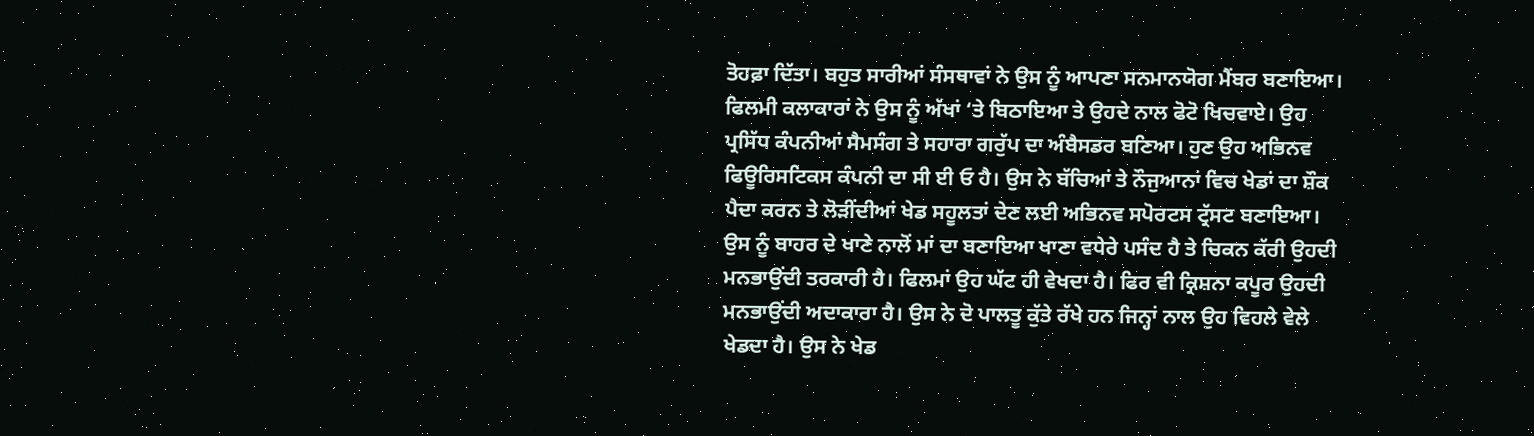ਤੋਹਫ਼ਾ ਦਿੱਤਾ। ਬਹੁਤ ਸਾਰੀਆਂ ਸੰਸਥਾਵਾਂ ਨੇ ਉਸ ਨੂੰ ਆਪਣਾ ਸਨਮਾਨਯੋਗ ਮੈਂਬਰ ਬਣਾਇਆ। ਫਿਲਮੀ ਕਲਾਕਾਰਾਂ ਨੇ ਉਸ ਨੂੰ ਅੱਖਾਂ ‘ਤੇ ਬਿਠਾਇਆ ਤੇ ਉਹਦੇ ਨਾਲ ਫੋਟੋ ਖਿਚਵਾਏ। ਉਹ ਪ੍ਰਸਿੱਧ ਕੰਪਨੀਆਂ ਸੈਮਸੰਗ ਤੇ ਸਹਾਰਾ ਗਰੁੱਪ ਦਾ ਅੰਬੈਸਡਰ ਬਣਿਆ। ਹੁਣ ਉਹ ਅਭਿਨਵ ਫਿਊਰਿਸਟਿਕਸ ਕੰਪਨੀ ਦਾ ਸੀ ਈ ਓ ਹੈ। ਉਸ ਨੇ ਬੱਚਿਆਂ ਤੇ ਨੌਜੁਆਨਾਂ ਵਿਚ ਖੇਡਾਂ ਦਾ ਸ਼ੌਕ ਪੈਦਾ ਕਰਨ ਤੇ ਲੋੜੀਂਦੀਆਂ ਖੇਡ ਸਹੂਲਤਾਂ ਦੇਣ ਲਈ ਅਭਿਨਵ ਸਪੋਰਟਸ ਟ੍ਰੱਸਟ ਬਣਾਇਆ।
ਉਸ ਨੂੰ ਬਾਹਰ ਦੇ ਖਾਣੇ ਨਾਲੋਂ ਮਾਂ ਦਾ ਬਣਾਇਆ ਖਾਣਾ ਵਧੇਰੇ ਪਸੰਦ ਹੈ ਤੇ ਚਿਕਨ ਕੱਰੀ ਉਹਦੀ ਮਨਭਾਉਂਦੀ ਤਰਕਾਰੀ ਹੈ। ਫਿਲਮਾਂ ਉਹ ਘੱਟ ਹੀ ਵੇਖਦਾ ਹੈ। ਫਿਰ ਵੀ ਕ੍ਰਿਸ਼ਨਾ ਕਪੂਰ ਉਹਦੀ ਮਨਭਾਉਂਦੀ ਅਦਾਕਾਰਾ ਹੈ। ਉਸ ਨੇ ਦੋ ਪਾਲਤੂ ਕੁੱਤੇ ਰੱਖੇ ਹਨ ਜਿਨ੍ਹਾਂ ਨਾਲ ਉਹ ਵਿਹਲੇ ਵੇਲੇ ਖੇਡਦਾ ਹੈ। ਉਸ ਨੇ ਖੇਡ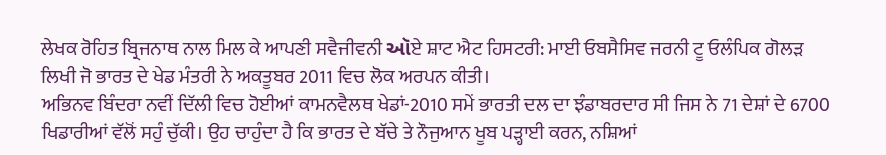ਲੇਖਕ ਰੋਹਿਤ ਬ੍ਰਿਜਨਾਥ ਨਾਲ ਮਿਲ ਕੇ ਆਪਣੀ ਸਵੈਜੀਵਨੀ ઑਏ ਸ਼ਾਟ ਐਟ ਹਿਸਟਰੀ: ਮਾਈ ਓਬਸੈਸਿਵ ਜਰਨੀ ਟੂ ਓਲੰਪਿਕ ਗੋਲਡ਼ ਲਿਖੀ ਜੋ ਭਾਰਤ ਦੇ ਖੇਡ ਮੰਤਰੀ ਨੇ ਅਕਤੂਬਰ 2011 ਵਿਚ ਲੋਕ ਅਰਪਨ ਕੀਤੀ।
ਅਭਿਨਵ ਬਿੰਦਰਾ ਨਵੀਂ ਦਿੱਲੀ ਵਿਚ ਹੋਈਆਂ ਕਾਮਨਵੈਲਥ ਖੇਡਾਂ-2010 ਸਮੇਂ ਭਾਰਤੀ ਦਲ ਦਾ ਝੰਡਾਬਰਦਾਰ ਸੀ ਜਿਸ ਨੇ 71 ਦੇਸ਼ਾਂ ਦੇ 6700 ਖਿਡਾਰੀਆਂ ਵੱਲੋਂ ਸਹੁੰ ਚੁੱਕੀ। ਉਹ ਚਾਹੁੰਦਾ ਹੈ ਕਿ ਭਾਰਤ ਦੇ ਬੱਚੇ ਤੇ ਨੌਜੁਆਨ ਖੂਬ ਪੜ੍ਹਾਈ ਕਰਨ, ਨਸ਼ਿਆਂ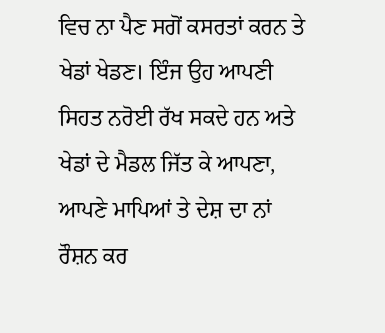ਵਿਚ ਨਾ ਪੈਣ ਸਗੋਂ ਕਸਰਤਾਂ ਕਰਨ ਤੇ ਖੇਡਾਂ ਖੇਡਣ। ਇੰਜ ਉਹ ਆਪਣੀ ਸਿਹਤ ਨਰੋਈ ਰੱਖ ਸਕਦੇ ਹਨ ਅਤੇ ਖੇਡਾਂ ਦੇ ਮੈਡਲ ਜਿੱਤ ਕੇ ਆਪਣਾ, ਆਪਣੇ ਮਾਪਿਆਂ ਤੇ ਦੇਸ਼ ਦਾ ਨਾਂ ਰੌਸ਼ਨ ਕਰ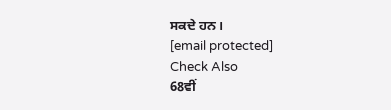ਸਕਦੇ ਹਨ।
[email protected]
Check Also
68ਵੀਂ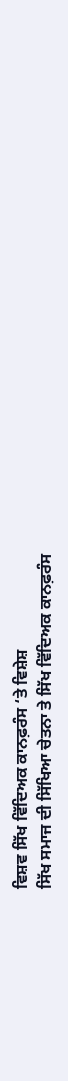ਵਿਸ਼ਵ ਸਿੱਖ ਵਿੱਦਿਅਕ ਕਾਨਫ਼ਰੰਸ ‘ਤੇ ਵਿਸ਼ੇਸ਼
ਸਿੱਖ ਸਮਾਜ ਦੀ ਸਿੱਖਿਆ ਚੇਤਨਾ ਤੇ ਸਿੱਖ ਵਿੱਦਿਅਕ ਕਾਨਫ਼ਰੰਸ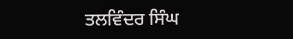ਤਲਵਿੰਦਰ ਸਿੰਘ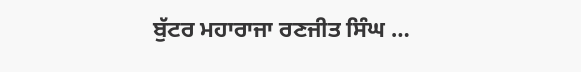ਬੁੱਟਰ ਮਹਾਰਾਜਾ ਰਣਜੀਤ ਸਿੰਘ …